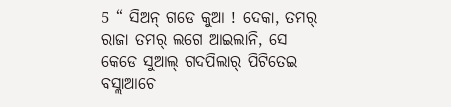5 “ ସିଅନ୍ ଗଡେ କୁଆ ! ଦେକା, ତମର୍ ରାଜା ତମର୍ ଲଗେ ଆଇଲାନି, ସେ କେଡେ ସୁଆଲ୍ ଗଦପିଲାର୍ ପିଟିତେଇ ବସ୍ଲାଆଚେ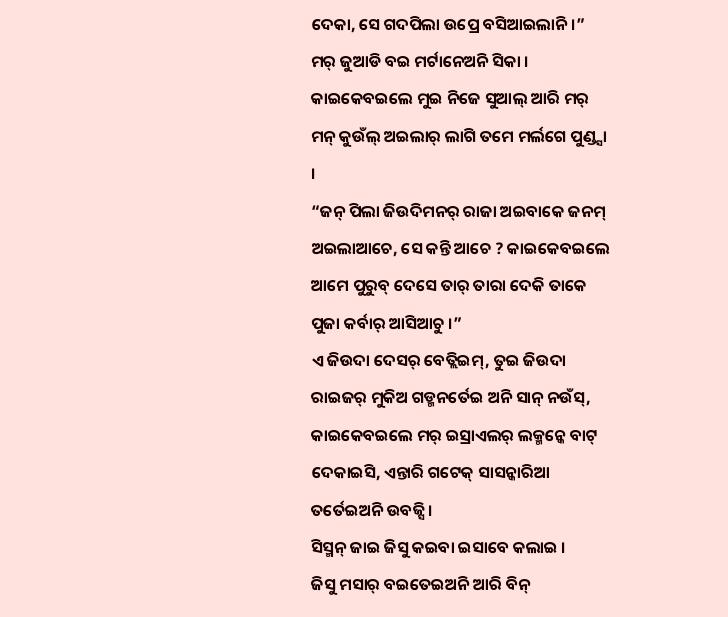ଦେକା, ସେ ଗଦପିଲା ଉପ୍ରେ ବସିଆଇଲାନି ।”
ମର୍ ଜୁଆଡି ବଇ ମର୍ଟାନେଅନି ସିକା । କାଇକେବଇଲେ ମୁଇ ନିଜେ ସୁଆଲ୍ ଆରି ମର୍ ମନ୍ କୁଉଁଲ୍ ଅଇଲାର୍ ଲାଗି ତମେ ମର୍ଲଗେ ପୁଣ୍ଡ୍ସା ।
“ଜନ୍ ପିଲା ଜିଉଦିମନର୍ ରାଜା ଅଇବାକେ ଜନମ୍ ଅଇଲାଆଚେ, ସେ କନ୍ତି ଆଚେ ? କାଇକେବଇଲେ ଆମେ ପୁରୁବ୍ ଦେସେ ତାର୍ ତାରା ଦେକି ତାକେ ପୁଜା କର୍ବାର୍ ଆସିଆଚୁ ।”
ଏ ଜିଉଦା ଦେସର୍ ବେତ୍ଲିଇମ୍, ତୁଇ ଜିଉଦା ରାଇଜର୍ ମୁକିଅ ଗଡ୍ମନର୍ତେଇ ଅନି ସାନ୍ ନଉଁସ୍, କାଇକେବଇଲେ ମର୍ ଇସ୍ରାଏଲର୍ ଲକ୍ମନ୍କେ ବାଟ୍ ଦେକାଇସି, ଏନ୍ତାରି ଗଟେକ୍ ସାସନ୍କାରିଆ ତର୍ତେଇଅନି ଉବଜ୍ସି ।
ସିସ୍ମନ୍ ଜାଇ ଜିସୁ କଇବା ଇସାବେ କଲାଇ ।
ଜିସୁ ମସାର୍ ବଇତେଇଅନି ଆରି ବିନ୍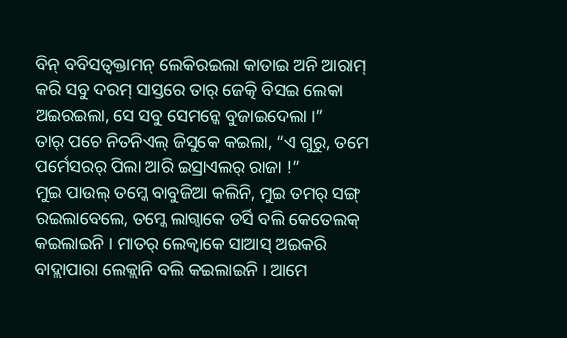ବିନ୍ ବବିସତ୍ବକ୍ତାମନ୍ ଲେକିରଇଲା କାତାଇ ଅନି ଆରାମ୍ କରି ସବୁ ଦରମ୍ ସାସ୍ତରେ ତାର୍ ଜେତ୍କି ବିସଇ ଲେକା ଅଇରଇଲା, ସେ ସବୁ ସେମନ୍କେ ବୁଜାଇଦେଲା ।”
ତାର୍ ପଚେ ନିତନିଏଲ୍ ଜିସୁକେ କଇଲା, “ଏ ଗୁରୁ, ତମେ ପର୍ମେସରର୍ ପିଲା ଆରି ଇସ୍ରାଏଲର୍ ରାଜା !”
ମୁଇ ପାଉଲ୍ ତମ୍କେ ବାବୁଜିଆ କଲିନି, ମୁଇ ତମର୍ ସଙ୍ଗ୍ ରଇଲାବେଲେ, ତମ୍କେ ଲାଗ୍ବାକେ ଡର୍ସି ବଲି କେତେଲକ୍ କଇଲାଇନି । ମାତର୍ ଲେକ୍ବାକେ ସାଆସ୍ ଅଇକରି ବାଦ୍ଲାପାରା ଲେକ୍ଲାନି ବଲି କଇଲାଇନି । ଆମେ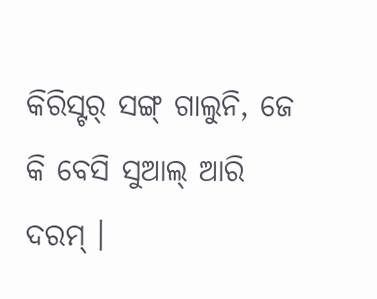କିରିସ୍ଟର୍ ସଙ୍ଗ୍ ଗାଲୁନି, ଜେ କି ବେସି ସୁଆଲ୍ ଆରି ଦରମ୍ ।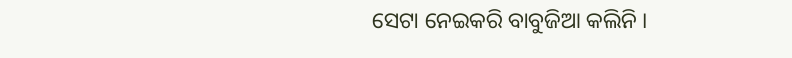ସେଟା ନେଇକରି ବାବୁଜିଆ କଲିନି ।